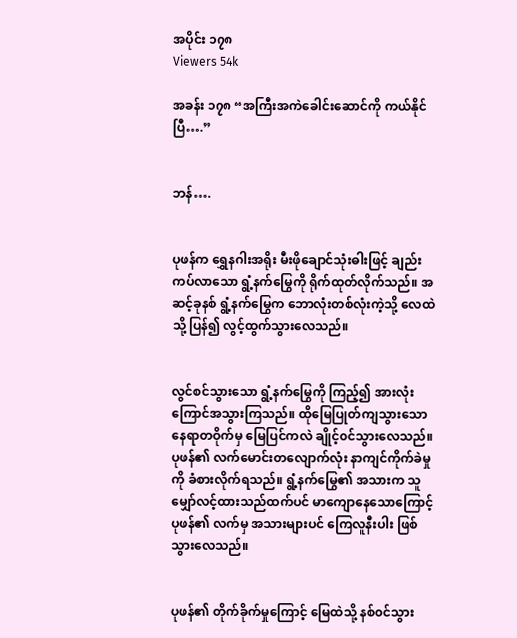အပိုင်း ၁၇၈
Viewers 54k

အခန်း ၁၇၈ “အကြီးအကဲခေါင်းဆောင်ကို ကယ်နိုင်ပြီ….”


ဘန်….


ပုဖန်က ရွှေနဂါးအရိုး မီးဖိုချောင်သုံးဓါးဖြင့် ချည်းကပ်လာသော ရွံ့နက်မြွေကို ရိုက်ထုတ်လိုက်သည်။ အဆင့်ခုနစ် ရွံ့နက်မြွေက ဘောလုံးတစ်လုံးကဲ့သို့ လေထဲသို့ ပြန်၍ လွင့်ထွက်သွားလေသည်။


လွင်စင်သွားသော ရွံ့နက်မြွေကို ကြည့်၍ အားလုံး ကြောင်အသွားကြသည်။ ထိုမြေပြုတ်ကျသွားသော နေရာတဝိုက်မှ မြေပြင်ကလဲ ချိုင့်၀င်သွားလေသည်။ ပုဖန်၏ လက်မောင်းတလျောက်လုံး နာကျင်ကိုက်ခဲမှုကို ခံစားလိုက်ရသည်။ ရွံ့နက်မြွေ၏ အသားက သူမျှော်လင့်ထားသည်ထက်ပင် မာကျောနေသောကြောင့် ပုဖန်၏ လက်မှ အသားများပင် ကြေလူနီးပါး ဖြစ်သွားလေသည်။


ပုဖန်၏ တိုက်ခိုက်မှုကြောင့် မြေထဲသို့ နစ်၀င်သွား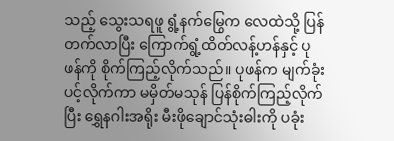သည့် သွေးသရဖူ ရွံ့နက်မြွေက လေထဲသို့ ပြန်တက်လာပြီး ကြောက်ရွံ့ထိတ်လန့်ဟန်နှင့် ပုဖန်ကို စိုက်ကြည့်လိုက်သည်။ ပုဖန်က မျက်ခုံးပင့်လိုက်ကာ မမှိတ်မသုန် ပြန်စိုက်ကြည့်လိုက်ပြီး ရွှေနဂါးအရိုး မီးဖိုချောင်သုံးဓါးကို ပခုံး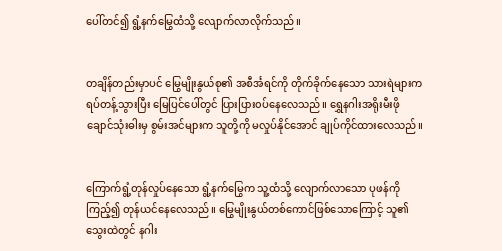ပေါ်တင်၍ ရွံ့နက်မြွေထံသို့ လျောက်လာလိုက်သည်။


တချိန်တည်းမှာပင် မြွေမျိုးနွယ်စု၏ အစီင်္အရင်ကို တိုက်ခိုက်နေသော သားရဲများက ရပ်တန့်သွားပြီး မြေပြင်ပေါ်တွင် ပြားပြား၀ပ်နေလေသည်။ ရွှေနဂါးအရိုးမီးဖိုချောင်သုံးဓါးမှ စွမ်းအင်များက သူတို့ကို မလှုပ်နိုင်အောင် ချုပ်ကိုင်ထားလေသည်။


ကြောက်ရွံ့တုန်လှုပ်နေသော ရွံ့နက်မြွေက သူ့ထံသို့ လျောက်လာသော ပုဖန်ကိုကြည့်၍ တုန်ယင်နေလေသည်။ မြွေမျိုးနွယ်တစ်ကောင်ဖြစ်သောကြောင့် သူ၏ သွေးထဲတွင် နဂါး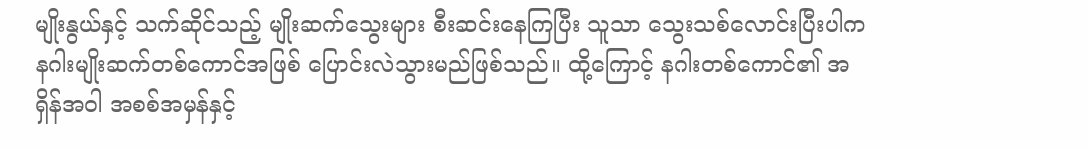မျိုးနွယ်နှင့် သက်ဆိုင်သည့် မျိုးဆက်သွေးများ စီးဆင်းနေကြပြီး သူသာ သွေးသစ်လောင်းပြီးပါက နဂါးမျိုးဆက်တစ်ကောင်အဖြစ် ပြောင်းလဲသွားမည်ဖြစ်သည်။ ထို့ကြောင့် နဂါးတစ်ကောင်၏ အရှိန်အဝါ အစစ်အမှန်နှင့်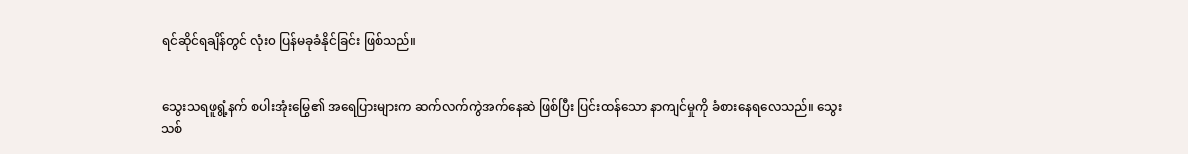ရင်ဆိုင်ရချိန်တွင် လုံး၀ ပြန်မခုခံနိုင်ခြင်း ဖြစ်သည်။


သွေးသရဖူရွံ့နက် စပါးအုံးမြွေ၏ အရေပြားများက ဆက်လက်ကွဲအက်နေဆဲ ဖြစ်ပြီး ပြင်းထန်သော နာကျင်မှုကို ခံစားနေရလေသည်။ သွေးသစ်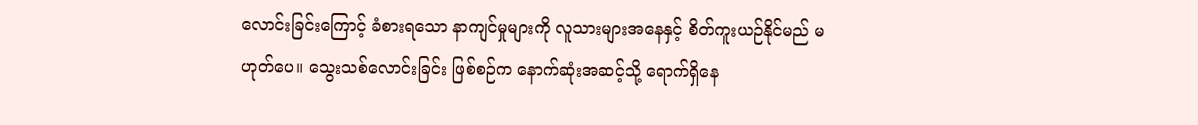လောင်းခြင်းကြောင့် ခံစားရသော နာကျင်မှုများကို လူသားများအနေနှင့် စိတ်ကူးယဉ်နိုင်မည် မဟုတ်ပေ။ သွေးသစ်လောင်းခြင်း ဖြစ်စဉ်က နောက်ဆုံးအဆင့်သို့ ရောက်ရှိနေ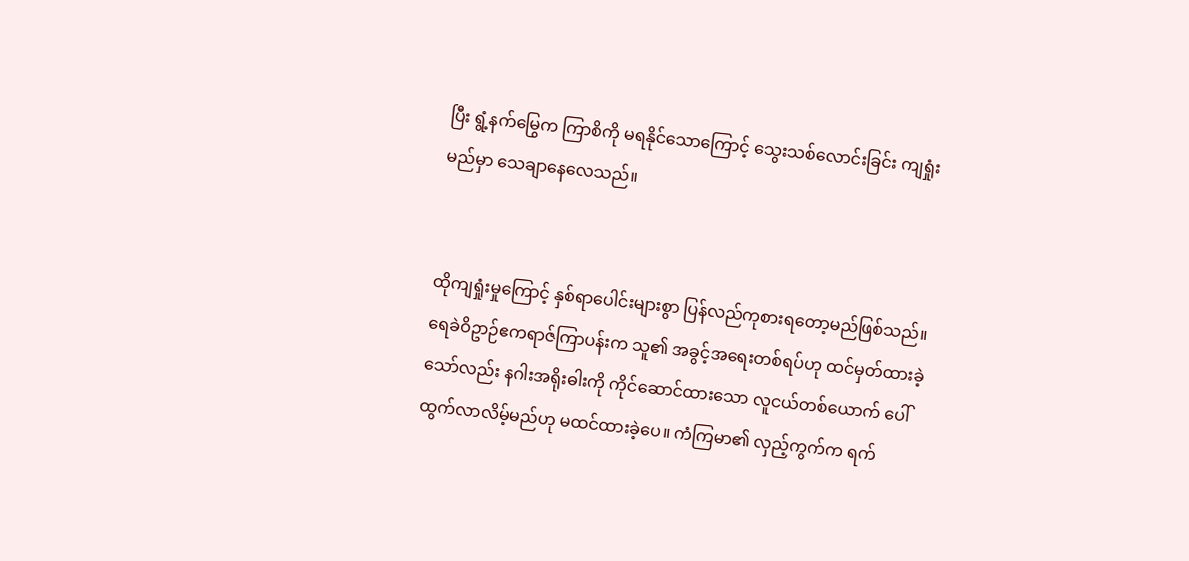ပြီး ရွံ့နက်မြွေက ကြာစိကို မရနိုင်သောကြောင့် သွေးသစ်လောင်းခြင်း ကျရှုံးမည်မှာ သေချာနေလေသည်။


ထိုကျရှုံးမှုကြောင့် နှစ်ရာပေါင်းများစွာ ပြန်လည်ကုစားရတော့မည်ဖြစ်သည်။ ရေခဲဝိဥာဉ်ဧကရာဇ်ကြာပန်းက သူ၏ အခွင့်အရေးတစ်ရပ်ဟု ထင်မှတ်ထားခဲ့သော်လည်း နဂါးအရိုးဓါးကို ကိုင်ဆောင်ထားသော လူငယ်တစ်ယောက် ပေါ်ထွက်လာလိမ့်မည်ဟု မထင်ထားခဲ့ပေ။ ကံကြမာ၏ လှည့်ကွက်က ရက်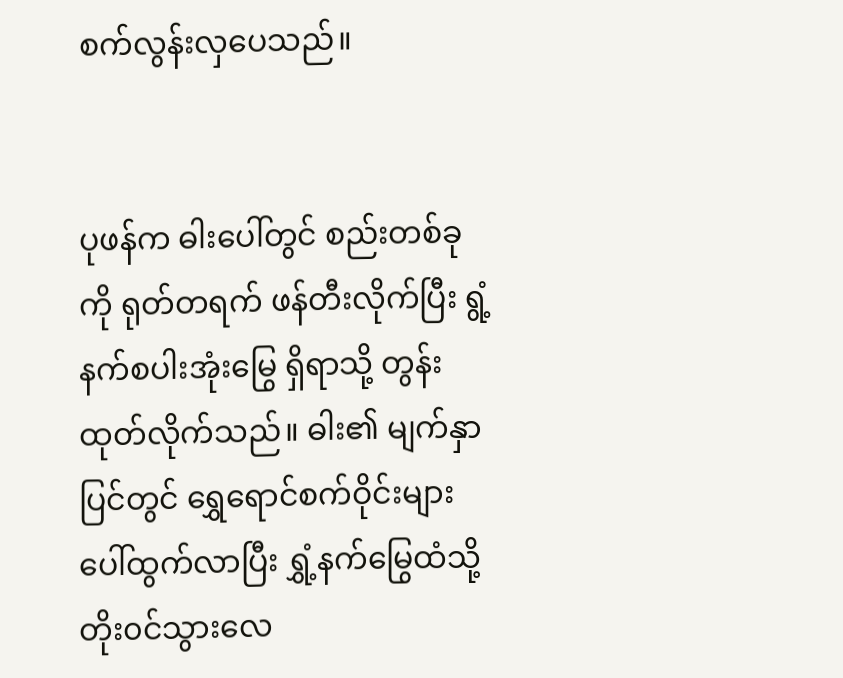စက်လွန်းလှပေသည်။


ပုဖန်က ဓါးပေါ်တွင် စည်းတစ်ခုကို ရုတ်တရက် ဖန်တီးလိုက်ပြီး ရွံ့နက်စပါးအုံးမြွေ ရှိရာသို့ တွန်းထုတ်လိုက်သည်။ ဓါး၏ မျက်နှာပြင်တွင် ရွှေရောင်စက်ဝိုင်းများ ပေါ်ထွက်လာပြီး ရွှံ့နက်မြွေထံသို့ တိုး၀င်သွားလေ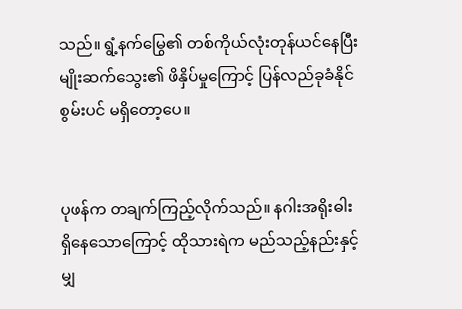သည်။ ရွံ့နက်မြွေ၏ တစ်ကိုယ်လုံးတုန်ယင်နေပြီး မျိုးဆက်သွေး၏ ဖိနှိပ်မှုကြောင့် ပြန်လည်ခုခံနိုင်စွမ်းပင် မရှိတော့ပေ။


ပုဖန်က တချက်ကြည့်လိုက်သည်။ နဂါးအရိုးဓါး ရှိနေသောကြောင့် ထိုသားရဲက မည်သည့်နည်းနှင့်မျှ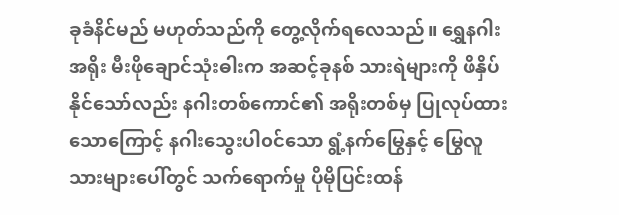ခုခံနိင်မည် မဟုတ်သည်ကို တွေ့လိုက်ရလေသည်။ ရွှေနဂါးအရိုး မီးဖိုချောင်သုံးဓါးက အဆင့်ခုနစ် သားရဲများကို ဖိနှိပ်နိုင်သော်လည်း နဂါးတစ်ကောင်၏ အရိုးတစ်မှ ပြုလုပ်ထားသောကြောင့် နဂါးသွေးပါ၀င်သော ရွံ့နက်မြွေနှင့် မြွေလူသားများပေါ်တွင် သက်ရောက်မှု ပိုမိုပြင်းထန်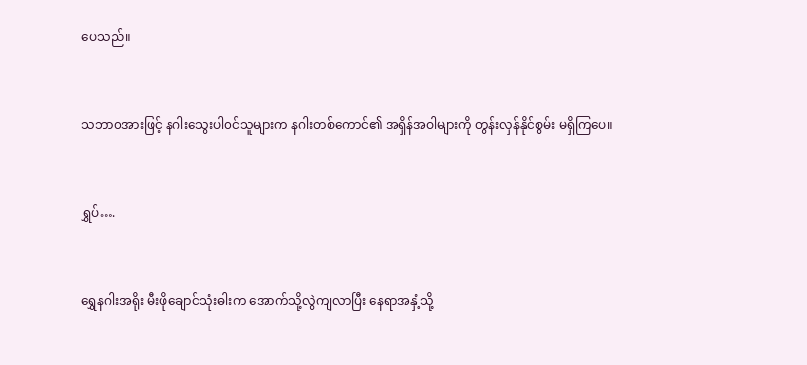ပေသည်။


သဘာ၀အားဖြင့် နဂါးသွေးပါ၀င်သူများက နဂါးတစ်ကောင်၏ အရှိန်အဝါများကို တွန်းလှန်နိုင်စွမ်း မရှိကြပေ။


ရွှပ်….


ရွှေနဂါးအရိုး မီးဖိုချောင်သုံးဓါးက အောက်သို့လွဲကျလာပြီး နေရာအနှံ့သို့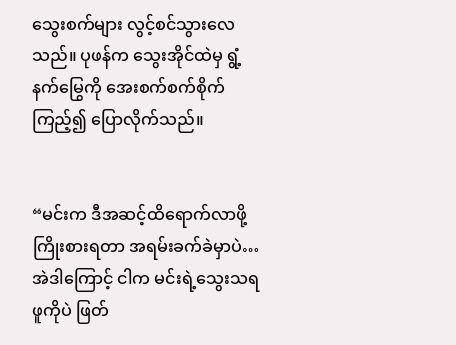သွေးစက်များ လွင့်စင်သွားလေသည်။ ပုဖန်က သွေးအိုင်ထဲမှ ရွံ့နက်မြွေကို အေးစက်စက်စိုက်ကြည့်၍ ပြောလိုက်သည်။


“မင်းက ဒီအဆင့်ထိရောက်လာဖို့ ကြိုးစားရတာ အရမ်းခက်ခဲမှာပဲ… အဲဒါကြောင့် ငါက မင်းရဲ့သွေးသရဖူကိုပဲ ဖြတ်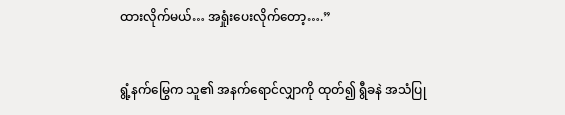ထားလိုက်မယ်… အရှုံးပေးလိုက်တော့….”


ရွံ့နက်မြွေက သူ၏ အနက်ရောင်လျှာကို ထုတ်၍ ရွီခနဲ အသံပြု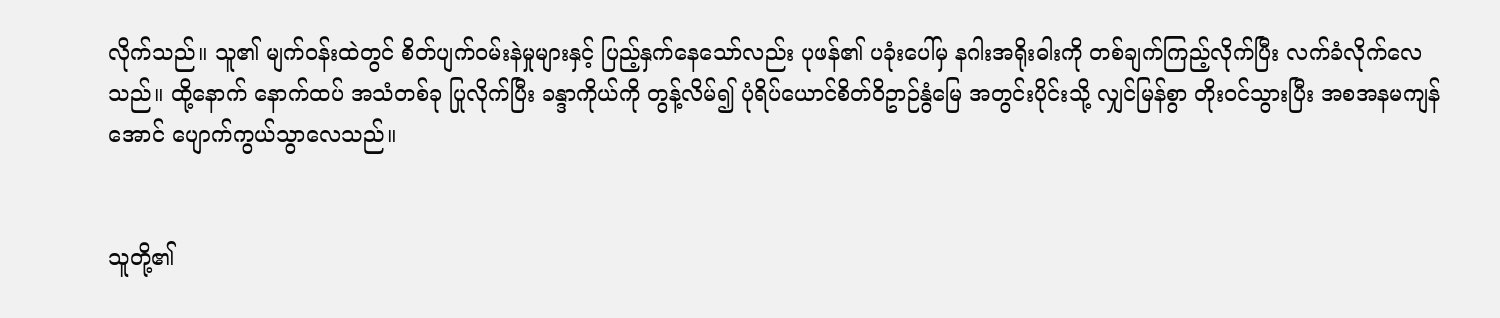လိုက်သည်။ သူ၏ မျက်၀န်းထဲတွင် စိတ်ပျက်၀မ်းနဲမှုများနှင့် ပြည့်နှက်နေသော်လည်း ပုဖန်၏ ပခုံးပေါ်မှ နဂါးအရိုးဓါးကို တစ်ချက်ကြည့်လိုက်ပြီး လက်ခံလိုက်လေသည်။ ထို့နောက် နောက်ထပ် အသံတစ်ခု ပြုလိုက်ပြီး ခန္ဒာကိုယ်ကို တွန့်လိမ်၍ ပုံရိပ်ယောင်စိတ်ဝိဥာဉ်နွံမြေ အတွင်းပိုင်းသို့ လျှင်မြန်စွာ တိုး၀င်သွားပြီး အစအနမကျန်အောင် ပျောက်ကွယ်သွာလေသည်။


သူတို့၏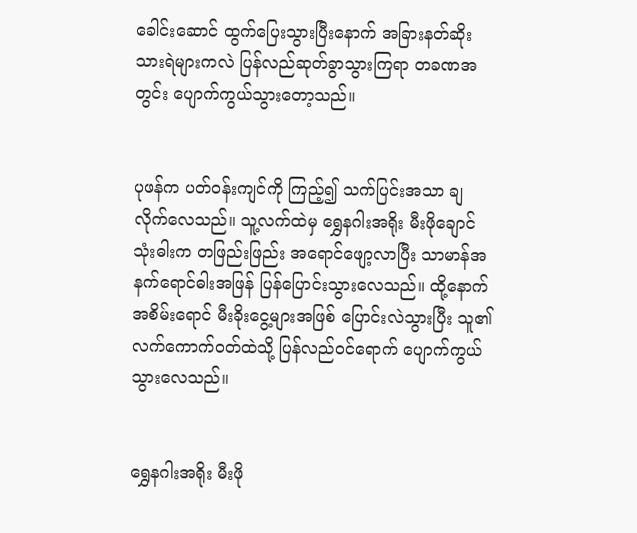ခေါင်းဆောင် ထွက်ပြေးသွားပြီးနောက် အခြားနတ်ဆိုး သားရဲများကလဲ ပြန်လည်ဆုတ်ခွာသွားကြရာ တခဏအတွင်း ပျောက်ကွယ်သွားတော့သည်။


ပုဖန်က ပတ်၀န်းကျင်ကို ကြည့်၍ သက်ပြင်းအသာ ချလိုက်လေသည်။ သူ့လက်ထဲမှ ရွှေနဂါးအရိုး မီးဖိုချောင်သုံးဓါးက တဖြည်းဖြည်း အရောင်ဖျော့လာပြီး သာမာန်အနက်ရောင်ဓါးအဖြန် ပြန်ပြောင်းသွားလေသည်။ ထို့နောက် အစိမ်းရောင် မီးခိုးငွေ့များအဖြစ် ပြောင်းလဲသွားပြီး သူ၏ လက်ကောက်၀တ်ထဲသို့ ပြန်လည်၀င်ရောက် ပျောက်ကွယ်သွားလေသည်။


ရွှေနဂါးအရိုး မီးဖို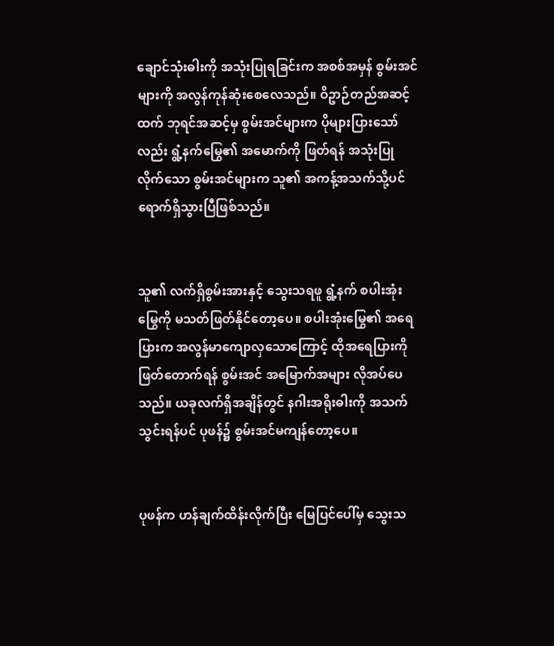ချောင်သုံးဓါးကို အသုံးပြုရခြင်းက အစစ်အမှန် စွမ်းအင်များကို အလွန်ကုန်ဆုံးစေလေသည်။ ဝိဥာဉ်တည်အဆင့်ထက် ဘုရင်အဆင့်မှ စွမ်းအင်များက ပိုများပြားသော်လည်း ရွံ့နက်မြွေ၏ အမောက်ကို ဖြတ်ရန် အသုံးပြုလိုက်သော စွမ်းအင်များက သူ၏ အကန့်အသက်သို့ပင် ရောက်ရှိသွားပြီဖြစ်သည်။


သူ၏ လက်ရှိစွမ်းအားနှင့် သွေးသရဖူ ရွံ့နက် စပါးအုံးမြွေကို မသတ်ဖြတ်နိုင်တော့ပေ။ စပါးအုံးမြွေ၏ အရေပြားက အလွန်မာကျောလှသောကြောင့် ထိုအရေပြားကို ဖြတ်တောက်ရန် စွမ်းအင် အမြောက်အများ လိုအပ်ပေသည်။ ယခုလက်ရှိအချိန်တွင် နဂါးအရိုးဓါးကို အသက်သွင်းရန်ပင် ပုဖန်၌ စွမ်းအင်မကျန်တော့ပေ။


ပုဖန်က ဟန်ချက်ထိန်းလိုက်ပြီး မြေပြင်ပေါ်မှ သွေးသ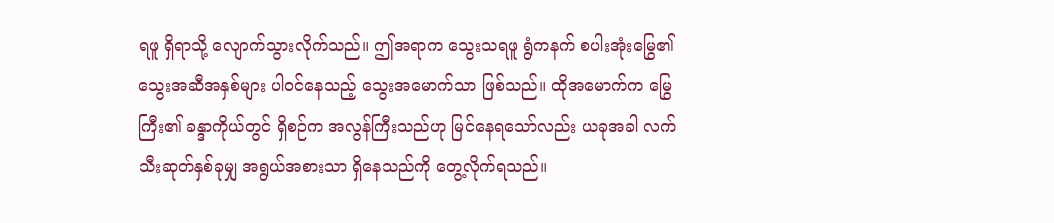ရဖူ ရှိရာသို့ လျောက်သွားလိုက်သည်။ ဤအရာက သွေးသရဖူ ရွံကနက် စပါးအုံးမြွေ၏ သွေးအဆီအနှစ်များ ပါ၀င်နေသည့် သွေးအမောက်သာ ဖြစ်သည်။ ထိုအမောက်က မြွေကြီး၏ ခန္ဒာကိုယ်တွင် ရှိစဉ်က အလွန်ကြီးသည်ဟု မြင်နေရသော်လည်း ယခုအခါ လက်သီးဆုတ်နှစ်ခုမျှ အရွယ်အစားသာ ရှိနေသည်ကို တွေ့လိုက်ရသည်။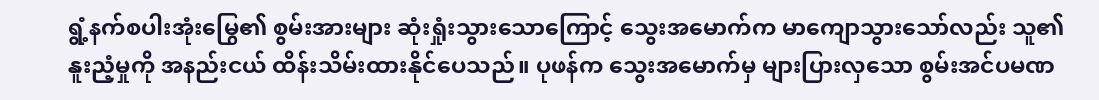ရွံ့နက်စပါးအုံးမြွေ၏ စွမ်းအားများ ဆုံးရှုံးသွားသောကြောင့် သွေးအမောက်က မာကျောသွားသော်လည်း သူ၏ နူးညံ့မှုကို အနည်းငယ် ထိန်းသိမ်းထားနိုင်ပေသည်။ ပုဖန်က သွေးအမောက်မှ များပြားလှသော စွမ်းအင်ပမဏ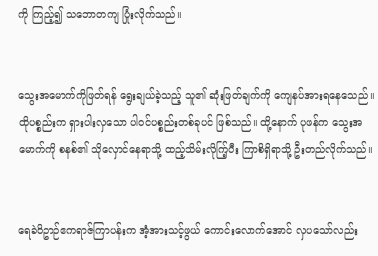ကို ကြည့်၍ သဘောတကျ ပြုံးလိုက်သည်။


သွေးအမောက်ကိုဖြတ်ရန် ရွေးချယ်ခဲ့သည့် သူ၏ ဆုံးဖြတ်ချက်ကို ကျေနပ်အားရနေသေည်။ ထိုပစ္စည်းက ရှားပါးလှသော ပါ၀င်ပစ္စည်းတစ်ခုပင် ဖြစ်သည်။ ထို့နောက် ပုဖန်က သွေးအမောက်ကို စနစ်၏ သိုလှောင်နေရာသို့ ထည့်သိမ်းလိုက်ြ့ပီး ကြာစိရှိရာသို့ ဦးတည်လိုက်သည်။


ရေခဲဝိဥာဉ်ဧကရာဇ်ကြာပန်းက အံ့အားသင့်ဖွယ် ကောင်းလောက်အောင် လှပသော်လည်း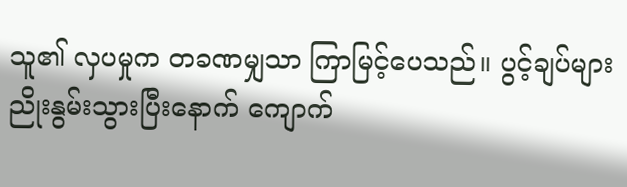သူ၏ လှပမှုက တခဏမျှသာ ကြာမြင့်ပေသည်။ ပွင့်ချပ်များ ညိုးနွမ်းသွားပြီးနောက် ကျောက်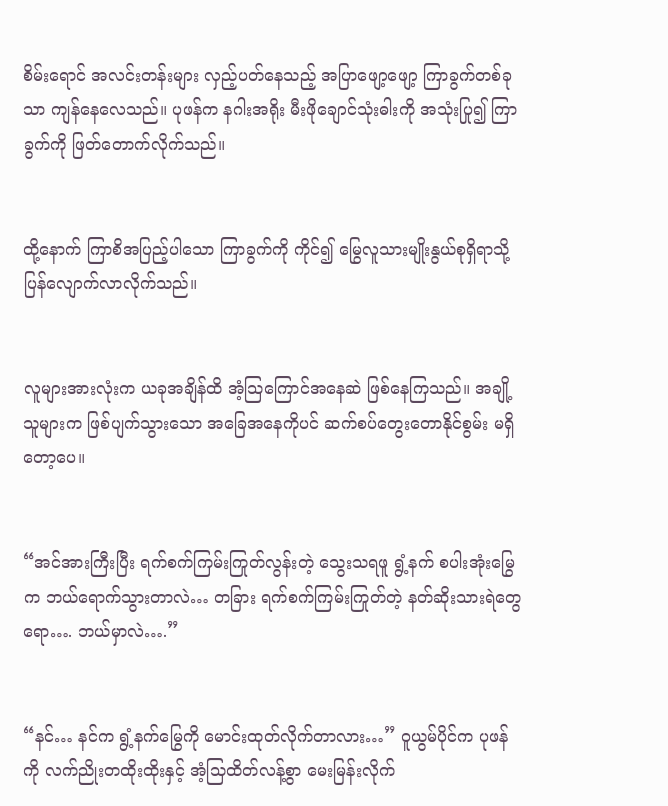စိမ်းရောင် အလင်းတန်းများ လှည့်ပတ်နေသည့် အပြာဖျော့ဖျော့ ကြာခွက်တစ်ခုသာ ကျန်နေလေသည်။ ပုဖန်က နဂါးအရိုး မီးဖိုချောင်သုံးဓါးကို အသုံးပြု၍ ကြာခွက်ကို ဖြတ်တောက်လိုက်သည်။


ထို့နောက် ကြာစိအပြည့်ပါသော ကြာခွက်ကို ကိုင်၍ မြွေလူသားမျိုးနွယ်စုရှိရာသို့ ပြန်လျောက်လာလိုက်သည်။


လူများအားလုံးက ယခုအချိန်ထိ အံ့သြကြောင်အနေဆဲ ဖြစ်နေကြသည်။ အချို့သူများက ဖြစ်ပျက်သွားသော အခြေအနေကိုပင် ဆက်စပ်တွေးတောနိုင်စွမ်း မရှိတော့ပေ။


“အင်အားကြီးပြီး ရက်စက်ကြမ်းကြုတ်လွန်းတဲ့ သွေးသရဖူ ရွံ့နက် စပါးအုံးမြွေက ဘယ်ရောက်သွားတာလဲ… တခြား ရက်စက်ကြမ်းကြုတ်တဲ့ နတ်ဆိုးသားရဲတွေရော…. ဘယ်မှာလဲ….”


“နင်… နင်က ရွံ့နက်မြွေကို မောင်းထုတ်လိုက်တာလား…” ဝူယွမ်ပိုင်က ပုဖန်ကို လက်ညိုးတထိုးထိုးနှင့် အံ့သြထိတ်လန့်စွာ မေးမြန်းလိုက်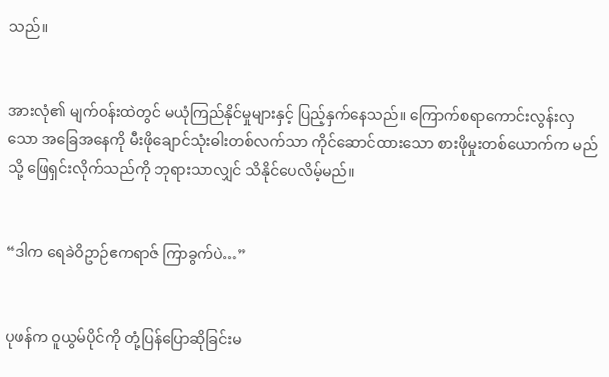သည်။


အားလုံ၏ မျက်၀န်းထဲတွင် မယုံကြည်နိုင်မှုများနှင့် ပြည့်နှက်နေသည်။ ကြောက်စရာကောင်းလွန်းလှသော အခြေအနေကို မီးဖိုချောင်သုံးဓါးတစ်လက်သာ ကိုင်ဆောင်ထားသော စားဖိုမှုးတစ်ယောက်က မည်သို့ ဖြေရှင်းလိုက်သည်ကို ဘုရားသာလျှင် သိနိုင်ပေလိမ့်မည်။


“ဒါက ရေခဲဝိဥာဉ်ဧကရာဇ် ကြာခွက်ပဲ…”


ပုဖန်က ဝူယွမ်ပိုင်ကို တုံ့ပြန်ပြောဆိုခြင်းမ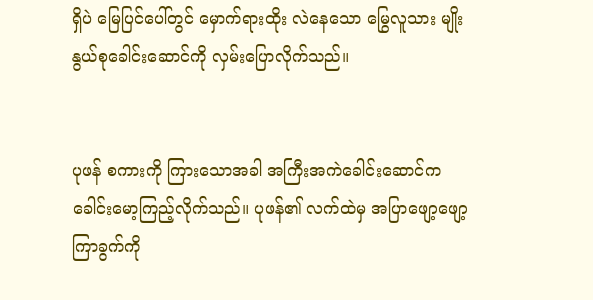ရှိပဲ မြေပြင်ပေါ်တွင် မှောက်ရားထိုး လဲနေသော မြွေလူသား မျိုးနွယ်စုခေါင်းဆောင်ကို လှမ်းပြောလိုက်သည်။


ပုဖန် စကားကို ကြားသောအခါ အကြီးအကဲခေါင်းဆောင်က ခေါင်းမော့ကြည့်လိုက်သည်။ ပုဖန်၏ လက်ထဲမှ အပြာဖျော့ဖျော့ ကြာခွက်ကို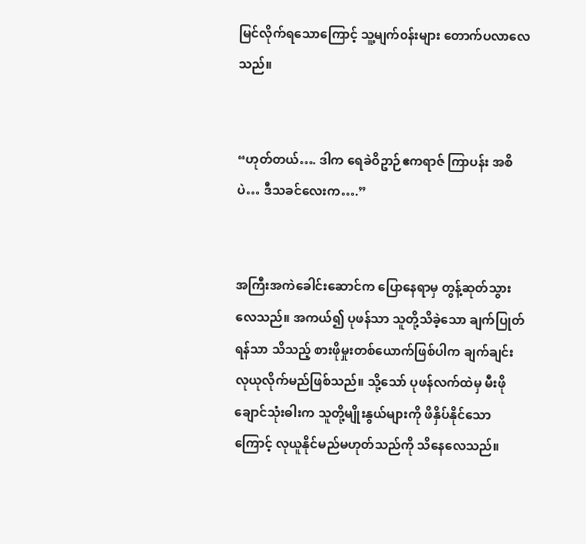မြင်လိုက်ရသောကြောင့် သူ့မျက်၀န်းများ တောက်ပလာလေသည်။


“ဟုတ်တယ်…. ဒါက ရေခဲဝိဥာဉ်ဧကရာဇ် ကြာပန်း အစိပဲ… ဒီသခင်လေးက….”


အကြီးအကဲခေါင်းဆောင်က ပြောနေရာမှ တွန့်ဆုတ်သွားလေသည်။ အကယ်၍ ပုဖန်သာ သူတို့သိခဲ့သော ချက်ပြုတ်ရန်သာ သိသည့် စားဖိုမှုးတစ်ယောက်ဖြစ်ပါက ချက်ချင်း လုယုလိုက်မည်ဖြစ်သည်။ သို့သော် ပုဖန်လက်ထဲမှ မီးဖိုချောင်သုံးဓါးက သူတို့မျိုးနွယ်များကို ဖိနှိပ်နိုင်သောကြောင့် လုယူနိုင်မည်မဟုတ်သည်ကို သိနေလေသည်။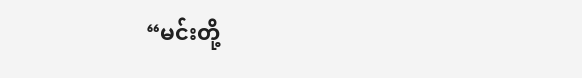“မင်းတို့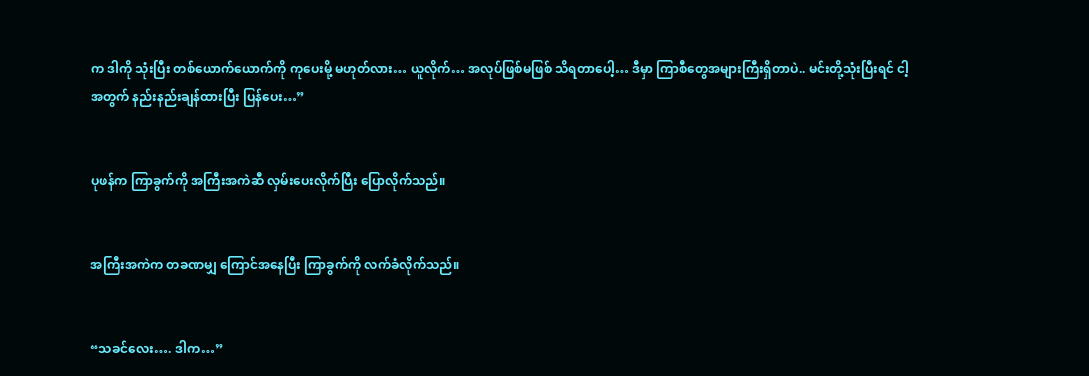က ဒါကို သုံးပြီး တစ်ယောက်ယောက်ကို ကုပေးမို့ မဟုတ်လား… ယူလိုက်… အလုပ်ဖြစ်မဖြစ် သိရတာပေါ့… ဒီမှာ ကြာစီတွေအများကြီးရှိတာပဲ.. မင်းတို့သုံးပြီးရင် ငါ့အတွက် နည်းနည်းချန်ထားပြီး ပြန်ပေး…”


ပုဖန်က ကြာခွက်ကို အကြီးအကဲဆီ လှမ်းပေးလိုက်ပြီး ပြောလိုက်သည်။


အကြီးအကဲက တခဏမျှ ကြောင်အနေပြီး ကြာခွက်ကို လက်ခံလိုက်သည်။


“သခင်လေး…. ဒါက…”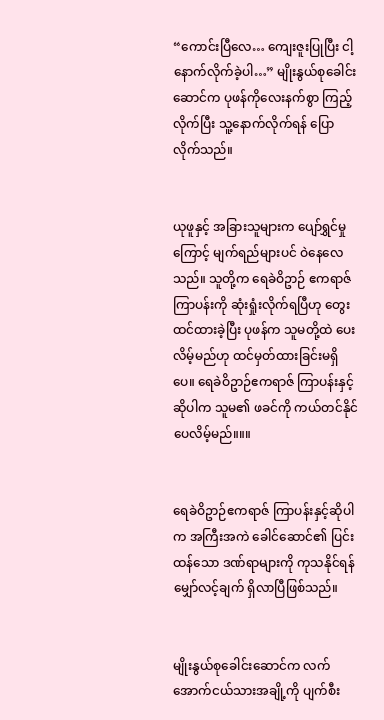“ကောင်းပြီလေ… ကျေးဇူးပြုပြီး ငါ့နောက်လိုက်ခဲ့ပါ…” မျိုးနွယ်စုခေါင်းဆောင်က ပုဖန်ကိုလေးနက်စွာ ကြည့်လိုက်ပြီး သူ့နောက်လိုက်ရန် ပြောလိုက်သည်။


ယုဖူနှင့် အခြားသူများက ပျော်ရွှင်မှုကြောင့် မျက်ရည်များပင် ဝဲနေလေသည်။ သူတို့က ရေခဲဝိဥာဉ် ဧကရာဇ် ကြာပန်းကို ဆုံးရှုံးလိုက်ရပြီဟု တွေးထင်ထားခဲ့ပြီး ပုဖန်က သူမတို့ထဲ ပေးလိမ့်မည်ဟု ထင်မှတ်ထားခြင်းမရှိပေ။ ရေခဲဝိဥာဉ်ဧကရာဇ် ကြာပန်းနှင့်ဆိုပါက သူမ၏ ဖခင်ကို ကယ်တင်နိုင်ပေလိမ့်မည်။။။


ရေခဲဝိဥာဉ်ဧကရာဇ် ကြာပန်းနှင့်ဆိုပါက အကြီးအကဲ ခေါင်ဆောင်၏ ပြင်းထန်သော ဒဏ်ရာများကို ကုသနိုင်ရန် မျှော်လင့်ချက် ရှိလာပြီဖြစ်သည်။


မျိုးနွယ်စုခေါင်းဆောင်က လက်အောက်ငယ်သားအချို့ကို ပျက်စီး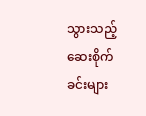သွားသည့် ဆေးစိုက်ခင်းများ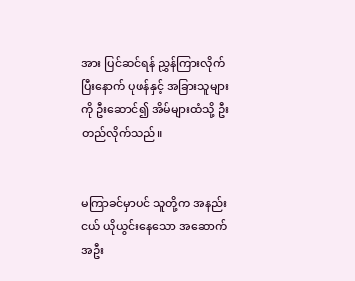အား ပြင်ဆင်ရန် ညွှန်ကြားလိုက်ပြီးနောက် ပုဖန်နှင့် အခြားသူများကို ဦးဆောင်၍ အိမ်များထံသို့ ဦးတည်လိုက်သည်။


မကြာခင်မှာပင် သူတို့က အနည်းငယ် ယိုယွင်းနေသော အဆောက်အဦး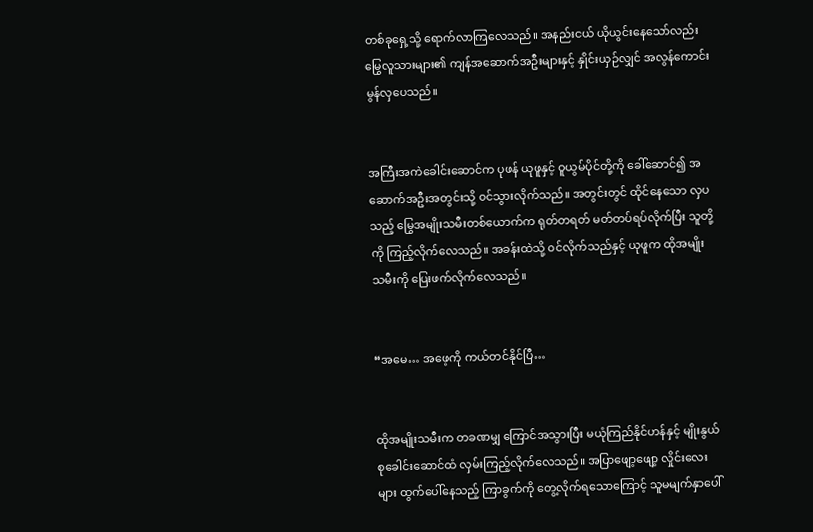တစ်ခုရှေ့သို့ ရောက်လာကြလေသည်။ အနည်းငယ် ယိုယွင်းနေသော်လည်း မြွေလူသားများ၏ ကျန်အဆောက်အဦးများနှင့် နှိုင်းယှဉ်လျှင် အလွန်ကောင်းမွန်လှပေသည်။


အကြီးအကဲခေါင်းဆောင်က ပုဖန် ယုဖူနှင့် ဝူယွမ်ပိုင်တို့ကို ခေါ်ဆောင်၍ အဆောက်အဦးအတွင်းသို့ ၀င်သွားလိုက်သည်။ အတွင်းတွင် ထိုင်နေသော လှပသည့် မြွေအမျိုးသမီးတစ်ယောက်က ရုတ်တရတ် မတ်တပ်ရပ်လိုက်ပြီး သူတို့ကို ကြည့်လိုက်လေသည်။ အခန်းထဲသို့ ၀င်လိုက်သည်နှင့် ယုဖူက ထိုအမျိုးသမီးကို ပြေးဖက်လိုက်လေသည်။


“အမေ… အဖေ့ကို ကယ်တင်နိုင်ပြီ…


ထိုအမျိုးသမီးက တခဏမျှ ကြောင်အသွားပြီး မယုံကြည်နိုင်ဟန်နှင့် မျိုးနွယ်စုခေါင်းဆောင်ထံ လှမ်းကြည့်လိုက်လေသည်။ အပြာဖျော့ဖျော့ လှိုင်းလေးများ ထွက်ပေါ်နေသည့် ကြာခွက်ကို တွေ့လိုက်ရသောကြောင့် သူမမျက်နှာပေါ်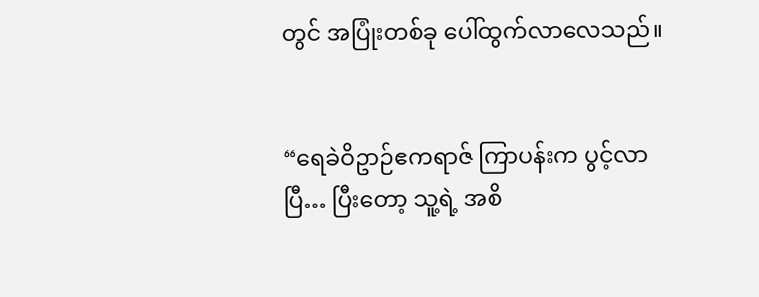တွင် အပြုံးတစ်ခု ပေါ်ထွက်လာလေသည်။


“ရေခဲဝိဥာဉ်ဧကရာဇ် ကြာပန်းက ပွင့်လာပြီ… ပြီးတော့ သူ့ရဲ့ အစိ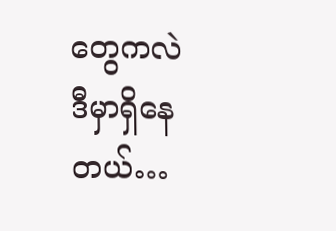တွေကလဲ ဒီမှာရှိနေတယ်…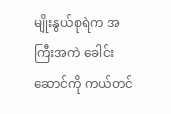မျိုးနွယ်စုရဲက အကြီးအကဲ ခေါင်းဆောင်ကို ကယ်တင်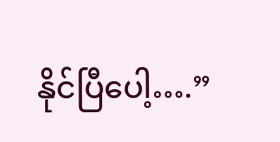နိုင်ပြီပေါ့….”